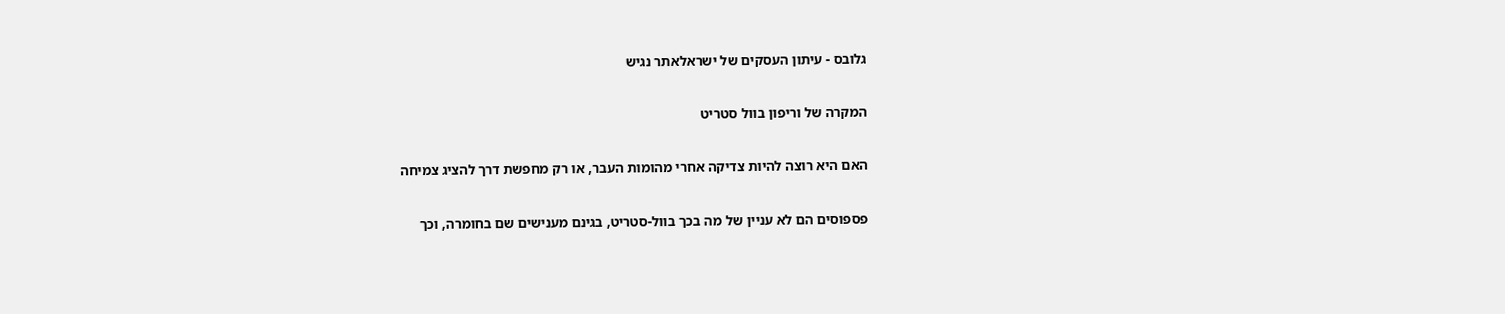גלובס - עיתון העסקים של ישראלאתר נגיש

המקרה של וריפון בוול סטריט

האם היא רוצה להיות צדיקה אחרי מהומות העבר, או רק מחפשת דרך להציג צמיחה

פספוסים הם לא עניין של מה בכך בוול-סטריט, בגינם מענישים שם בחומרה, וכך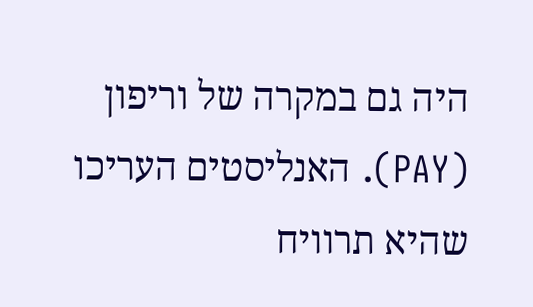היה גם במקרה של וריפון (PAY). האנליסטים העריכו שהיא תרוויח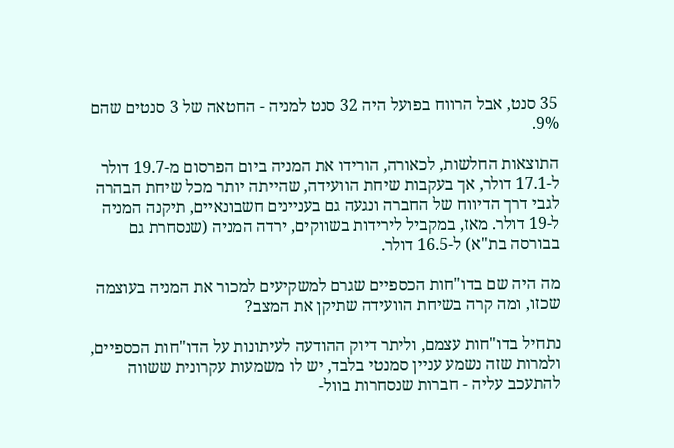35 סנט, אבל הרווח בפועל היה 32 סנט למניה - החטאה של 3 סנטים שהם 9%.

התוצאות החלשות, לכאורה, הורידו את המניה ביום הפרסום מ-19.7 דולר ל-17.1 דולר, אך בעקבות שיחת הוועידה, שהייתה יותר מכל שיחת הבהרה לגבי דרך הדיווח של החברה ונגעה גם בעניינים חשבונאיים, תיקנה המניה ל-19 דולר. מאז, במקביל לירידות בשווקים, ירדה המניה (שנסחרת גם בבורסה בת"א) ל-16.5 דולר.

מה היה שם בדו"חות הכספיים שגרם למשקיעים למכור את המניה בעוצמה שכזו, ומה קרה בשיחת הוועידה שתיקן את המצב?

נתחיל בדו"חות עצמם, וליתר דיוק ההודעה לעיתונות על הדו"חות הכספיים, ולמרות שזה נשמע עניין סמנטי בלבד, יש לו משמעות עקרונית ששווה להתעכב עליה - חברות שנסחרות בוול-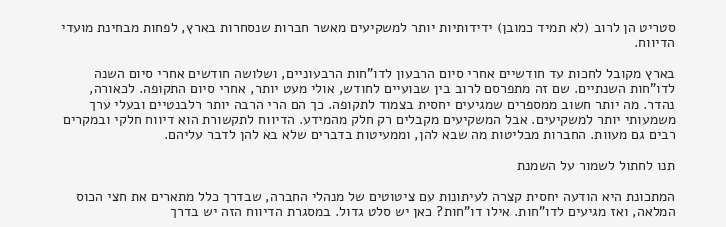סטריט הן לרוב (לא תמיד כמובן) ידידותיות יותר למשקיעים מאשר חברות שנסחרות בארץ, לפחות מבחינת מועדי הדיווח.

בארץ מקובל לחכות עד חודשיים אחרי סיום הרבעון לדו"חות הרבעוניים, ושלושה חודשים אחרי סיום השנה לדו"חות השנתיים. שם זה מתפרסם לרוב בין שבועיים לחודש, אולי מעט יותר, אחרי סיום התקופה. לכאורה, נהדר. מה יותר חשוב ממספרים שמגיעים יחסית בצמוד לתקופה. כך הם הרי הרבה יותר רלבנטיים ובעלי ערך משמעותי יותר למשקיעים. אבל המשקיעים מקבלים רק חלק מהמידע. הדיווח לתקשורת הוא דיווח חלקי ובמקרים רבים גם מעוות. החברות מבליטות מה שבא להן, וממעיטות בדברים שלא בא להן לדבר עליהם.

תנו לחתול לשמור על השמנת

המתכונת היא הודעה יחסית קצרה לעיתונות עם ציטוטים של מנהלי החברה, שבדרך כלל מתארים את חצי הכוס המלאה, ואז מגיעים לדו"חות. אילו דו"חות? כאן יש סלט גדול. במסגרת הדיווח הזה יש בדרך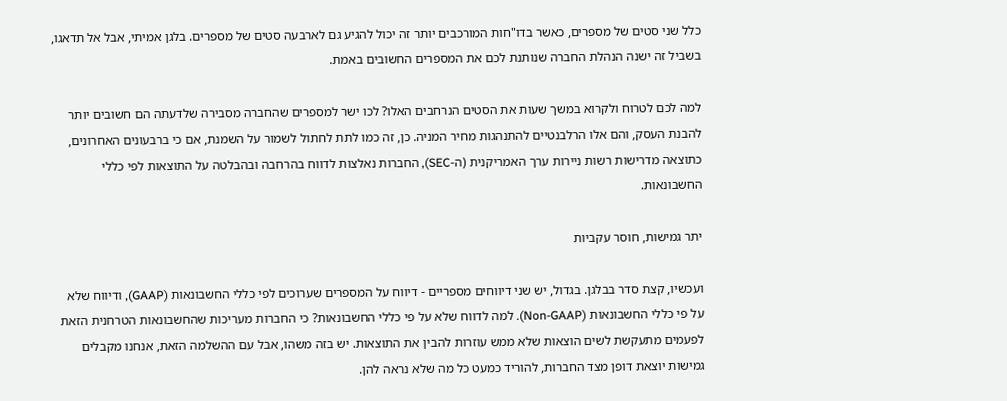כלל שני סטים של מספרים, כאשר בדו"חות המורכבים יותר זה יכול להגיע גם לארבעה סטים של מספרים. בלגן אמיתי, אבל אל תדאגו, בשביל זה ישנה הנהלת החברה שנותנת לכם את המספרים החשובים באמת.

למה לכם לטרוח ולקרוא במשך שעות את הסטים הנרחבים האלו? לכו ישר למספרים שהחברה מסבירה שלדעתה הם חשובים יותר להבנת העסק, והם אלו הרלבנטיים להתנהגות מחיר המניה. כן, זה כמו לתת לחתול לשמור על השמנת, אם כי ברבעונים האחרונים, כתוצאה מדרישות רשות ניירות ערך האמריקנית (ה-SEC), החברות נאלצות לדווח בהרחבה ובהבלטה על התוצאות לפי כללי החשבונאות.

יתר גמישות, חוסר עקביות

ועכשיו, קצת סדר בבלגן. בגדול, יש שני דיווחים מספריים - דיווח על המספרים שערוכים לפי כללי החשבונאות (GAAP), ודיווח שלא על פי כללי החשבונאות (Non-GAAP). למה לדווח שלא על פי כללי החשבונאות? כי החברות מעריכות שהחשבונאות הטרחנית הזאת לפעמים מתעקשת לשים הוצאות שלא ממש עוזרות להבין את התוצאות. יש בזה משהו, אבל עם ההשלמה הזאת, אנחנו מקבלים גמישות יוצאת דופן מצד החברות, להוריד כמעט כל מה שלא נראה להן.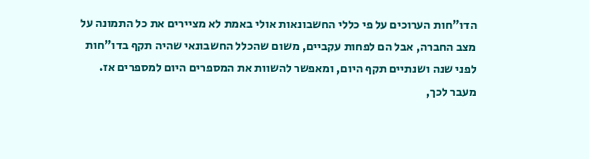הדו"חות הערוכים על פי כללי החשבונאות אולי באמת לא מציירים את כל התמונה על מצב החברה, אבל הם לפחות עקביים, משום שהכלל החשבונאי שהיה תקף בדו"חות לפני שנה ושנתיים תקף היום, ומאפשר להשוות את המספרים היום למספרים אז. מעבר לכך,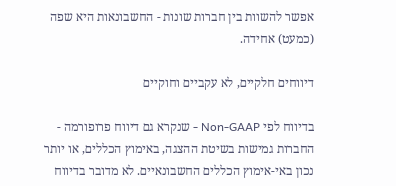אפשר להשוות בין חברות שונות - החשבונאות היא שפה (כמעט) אחידה.

דיווחים חלקיים, לא עקביים וחוקיים

בדיווח לפי Non-GAAP - שנקרא גם דיווח פרופורמה - החברות גמישות בשיטת ההצגה, באימוץ הכללים, או יותר נכון באי-אימוץ הכללים החשבונאיים. לא מדובר בדיווח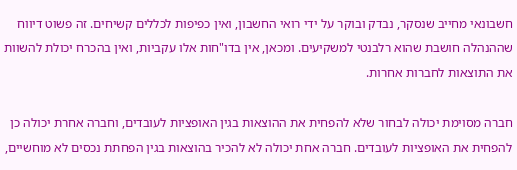חשבונאי מחייב שנסקר, נבדק ובוקר על ידי רואי החשבון, ואין כפיפות לכללים קשיחים. זה פשוט דיווח שההנהלה חושבת שהוא רלבנטי למשקיעים. ומכאן, אין בדו"חות אלו עקביות, ואין בהכרח יכולת להשוות את התוצאות לחברות אחרות.

חברה מסוימת יכולה לבחור שלא להפחית את ההוצאות בגין האופציות לעובדים, וחברה אחרת יכולה כן להפחית את האופציות לעובדים. חברה אחת יכולה לא להכיר בהוצאות בגין הפחתת נכסים לא מוחשיים,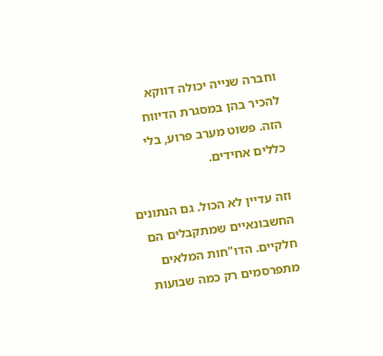וחברה שנייה יכולה דווקא להכיר בהן במסגרת הדיווח הזה. פשוט מערב פרוע, בלי כללים אחידים.

וזה עדיין לא הכול. גם הנתונים החשבונאיים שמתקבלים הם חלקיים. הדו"חות המלאים מתפרסמים רק כמה שבועות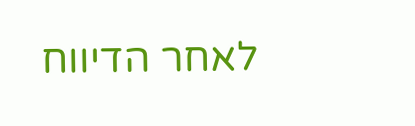לאחר הדיווח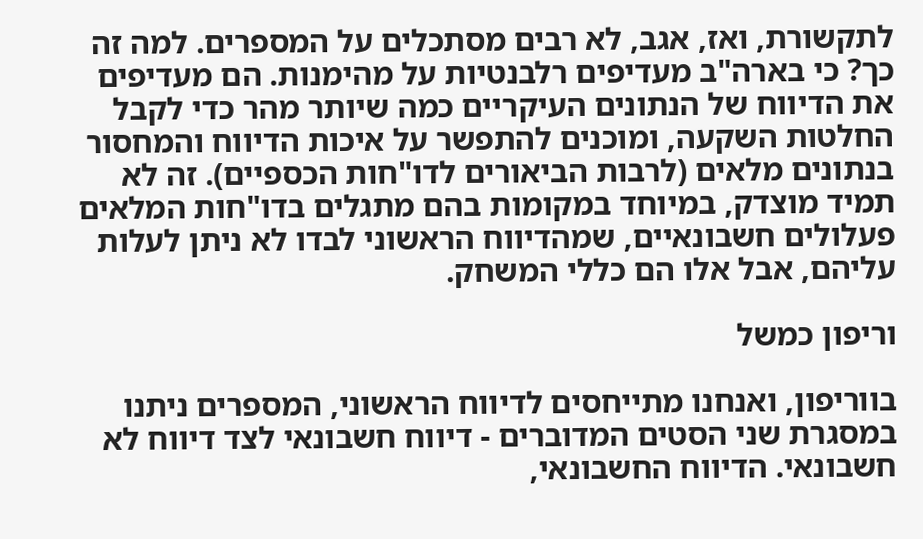לתקשורת, ואז, אגב, לא רבים מסתכלים על המספרים. למה זה כך? כי בארה"ב מעדיפים רלבנטיות על מהימנות. הם מעדיפים את הדיווח של הנתונים העיקריים כמה שיותר מהר כדי לקבל החלטות השקעה, ומוכנים להתפשר על איכות הדיווח והמחסור בנתונים מלאים (לרבות הביאורים לדו"חות הכספיים). זה לא תמיד מוצדק, במיוחד במקומות בהם מתגלים בדו"חות המלאים פעלולים חשבונאיים, שמהדיווח הראשוני לבדו לא ניתן לעלות עליהם, אבל אלו הם כללי המשחק.

וריפון כמשל

בווריפון, ואנחנו מתייחסים לדיווח הראשוני, המספרים ניתנו במסגרת שני הסטים המדוברים - דיווח חשבונאי לצד דיווח לא חשבונאי. הדיווח החשבונאי,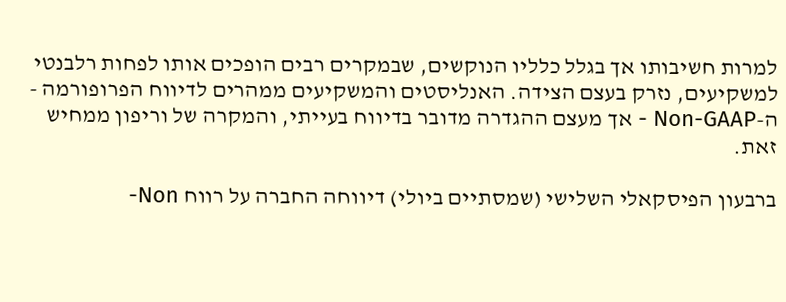למרות חשיבותו אך בגלל כלליו הנוקשים, שבמקרים רבים הופכים אותו לפחות רלבנטי למשקיעים, נזרק בעצם הצידה. האנליסטים והמשקיעים ממהרים לדיווח הפרופורמה - ה-Non-GAAP - אך מעצם ההגדרה מדובר בדיווח בעייתי, והמקרה של וריפון ממחיש זאת.

ברבעון הפיסקאלי השלישי (שמסתיים ביולי) דיווחה החברה על רווח Non-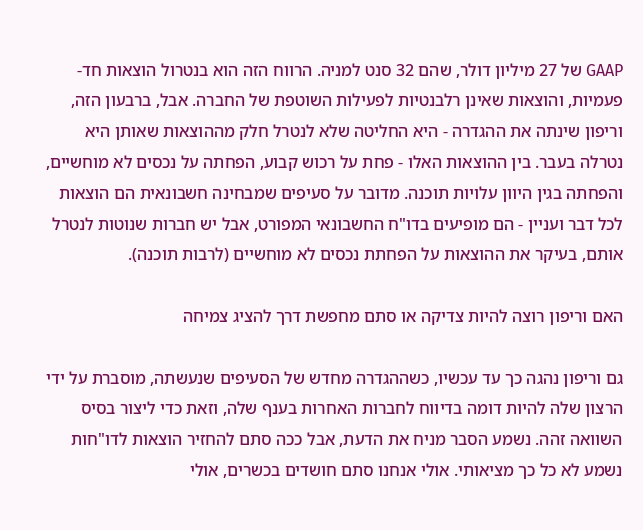GAAP של 27 מיליון דולר, שהם 32 סנט למניה. הרווח הזה הוא בנטרול הוצאות חד-פעמיות, והוצאות שאינן רלבנטיות לפעילות השוטפת של החברה. אבל, ברבעון הזה, וריפון שינתה את ההגדרה - היא החליטה שלא לנטרל חלק מההוצאות שאותן היא נטרלה בעבר. בין ההוצאות האלו - פחת על רכוש קבוע, הפחתה על נכסים לא מוחשיים, והפחתה בגין היוון עלויות תוכנה. מדובר על סעיפים שמבחינה חשבונאית הם הוצאות לכל דבר ועניין - הם מופיעים בדו"ח החשבונאי המפורט, אבל יש חברות שנוטות לנטרל אותם, בעיקר את ההוצאות על הפחתת נכסים לא מוחשיים (לרבות תוכנה).

האם וריפון רוצה להיות צדיקה או סתם מחפשת דרך להציג צמיחה

גם וריפון נהגה כך עד עכשיו, כשההגדרה מחדש של הסעיפים שנעשתה, מוסברת על ידי הרצון שלה להיות דומה בדיווח לחברות האחרות בענף שלה, וזאת כדי ליצור בסיס השוואה זהה. נשמע הסבר מניח את הדעת, אבל ככה סתם להחזיר הוצאות לדו"חות נשמע לא כל כך מציאותי. אולי אנחנו סתם חושדים בכשרים, אולי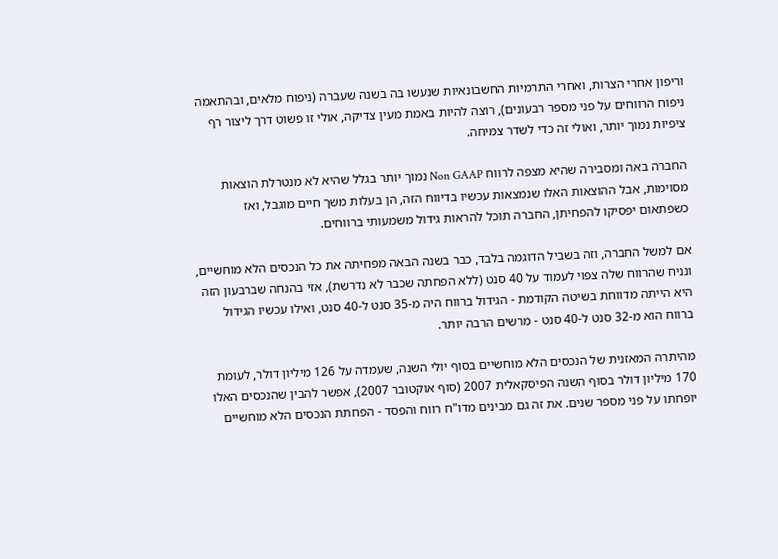וריפון אחרי הצרות, ואחרי התרמיות החשבונאיות שנעשו בה בשנה שעברה (ניפוח מלאים, ובהתאמה ניפוח הרווחים על פני מספר רבעונים), רוצה להיות באמת מעין צדיקה, אולי זו פשוט דרך ליצור רף ציפיות נמוך יותר, ואולי זה כדי לשדר צמיחה.

החברה באה ומסבירה שהיא מצפה לרווח Non GAAP נמוך יותר בגלל שהיא לא מנטרלת הוצאות מסוימות, אבל ההוצאות האלו שנמצאות עכשיו בדיווח הזה, הן בעלות משך חיים מוגבל, ואז כשפתאום יפסיקו להפחיתן, החברה תוכל להראות גידול משמעותי ברווחים.

אם למשל החברה, וזה בשביל הדוגמה בלבד, כבר בשנה הבאה מפחיתה את כל הנכסים הלא מוחשיים, ונניח שהרווח שלה צפוי לעמוד על 40 סנט (ללא הפחתה שכבר לא נדרשת), אזי בהנחה שברבעון הזה היא הייתה מדווחת בשיטה הקודמת - הגידול ברווח היה מ-35 סנט ל-40 סנט, ואילו עכשיו הגידול ברווח הוא מ-32 סנט ל-40 סנט - מרשים הרבה יותר.

מהיתרה המאזנית של הנכסים הלא מוחשיים בסוף יולי השנה, שעמדה על 126 מיליון דולר, לעומת 170 מיליון דולר בסוף השנה הפיסקאלית 2007 (סוף אוקטובר 2007), אפשר להבין שהנכסים האלו יופחתו על פני מספר שנים. את זה גם מבינים מדו"ח רווח והפסד - הפחתת הנכסים הלא מוחשיים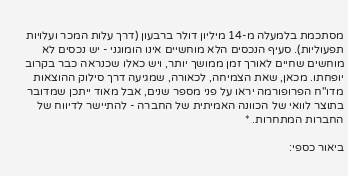מסתכמת בלמעלה מ-14 מיליון דולר ברבעון (דרך עלות המכר ועלויות תפעוליות). סעיף הנכסים הלא מוחשיים אינו הומוגני - יש נכסים לא מוחשים שחיים לאורך זמן ממושך יותר, ויש כאלו שכנראה כבר בקרוב יופחתו. מכאן, שאת הצמיחה, לכאורה, שמגיעה דרך סילוק ההוצאות מדו"ח הפרופורמה יראו על פני מספר שנים, אבל מאוד ייתכן שמדובר בתוצר לוואי של הכוונה האמיתית של החברה - להתיישר לדיווח של החברות המתחרות. *

ביאור כספי: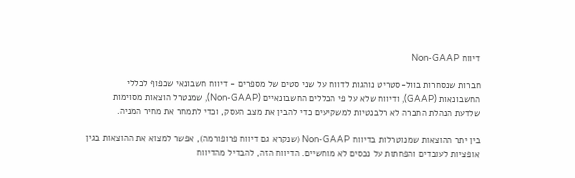דיווח Non-GAAP

חברות שנסחרות בוול-סטריט נוהגות לדווח על שני סטים של מספרים - דיווח חשבונאי שכפוף לכללי החשבונאות (GAAP), ודיווח שלא על פי הכללים החשבונאיים (Non-GAAP), שמנטרל הוצאות מסוימות שלדעת הנהלת החברה לא רלבנטיות למשקיעים כדי להבין את מצב העסק, וכדי לתמחר את מחיר המניה.

בין יתר ההוצאות שמנוטרלות בדיווח Non-GAAP (שנקרא גם דיווח פרופורמה), אפשר למצוא את ההוצאות בגין אופציות לעובדים והפחתות על נכסים לא מוחשיים. הדיווח הזה, להבדיל מהדיווח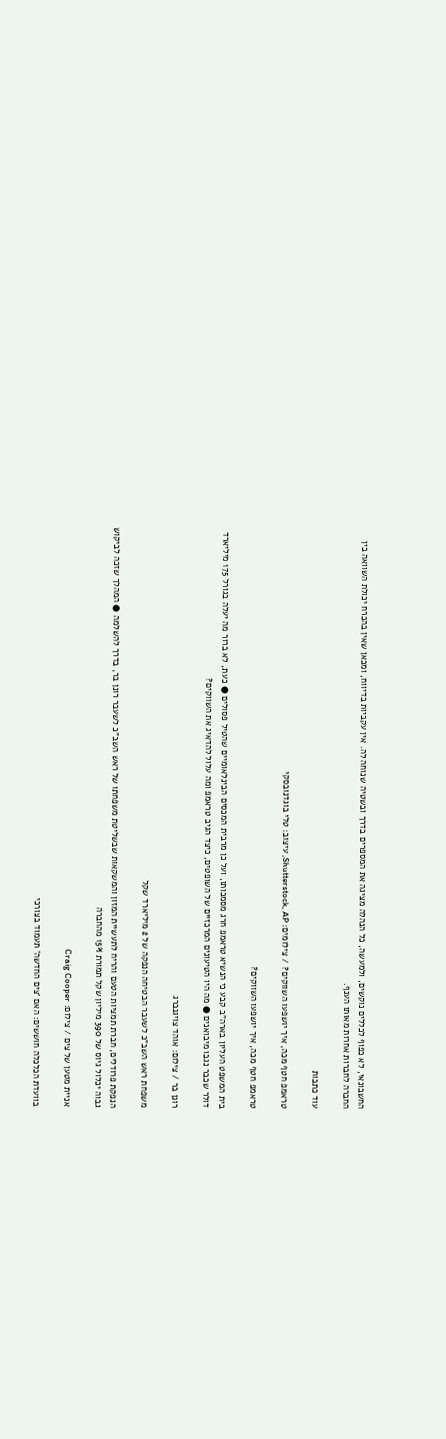החשבונאי, לא כפוף לכללים נוקשים, ולמעשה, כל הנהלה מציגה את המספרים בדרך ובשטיה שנוחה לה. אין עקביות בדיווח, ומכאן שאין בהכרח יכולת השוואה בין החברה לחברות אחרות מאותו הענף.

עוד כתבות

טראמפ חטף מכה, איך יושפעו השווקים? / צילומים: Shutterstock, AP, עיצוב: טלי בוגדנובסקי

טראמפ חטף מכה, איך יושפעו השווקים?

בית המשפט העליון בארה"ב קבע כי הנשיא טראמפ חרג מסמכותו, ועל כן מרבית המכסים הבינלאומיים שהטיל פסולים ● כעת, לא ברור מה יעלה בגורל 175 מיליארד דולר שכבר נגבו מיבואנים ● מה היו הטיעונים המרכזיים של השופטים, כיצד הגיב טראמפ ומה עלול להדאיג את השווקים?

רונן בר / צילום: אוהד צויגנברג

משפחת ראש השב"כ לשעבר הבטיחה הנפקה של 2 מיליארד שקל

הנפקת פרודלים, חברת תמציות הטעם והריח לתעשיית המזון והמשקאות שבשליטת משפחתו של ראש השב"כ לשעבר רונן בר, בדרך להשלמה ● המהלך שזכה לביקוש גבוה יכלול גיוס של 390 מיליון שקל תמורת 15% מהחברה

אניית מטען של צים / צילום: Craig Cooper

בוועדת הכלכלה חוששים: האם ‘צים החדשה’ תעמוד בצורכי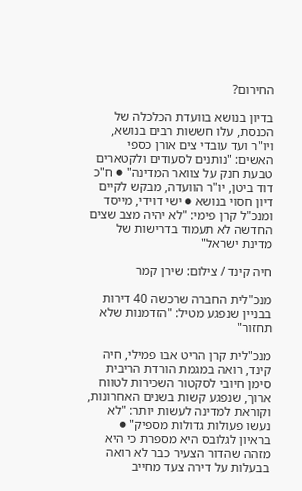החירום?

בדיון בנושא בוועדת הכלכלה של הכנסת, עלו חששות רבים בנושא, ויו"ר ועד עובדי צים אורן כספי האשים: "נותנים לסעודים ולקטארים טבעת חנק על צוואר המדינה" ● ח"כ דוד ביטן, יו"ר הוועדה, מבקש לקיים דיון חסוי בנושא ● ישי דוידי, מייסד ומנכ"ל קרן פימי: "לא יהיה מצב שצים החדשה לא תעמוד בדרישות של מדינת ישראל"

חיה קינד / צילום: שירן קמר

מנכ"לית החברה שרכשה 40 דירות בבניין שנפגע מטיל: "הזדמנות שלא תחזור"

מנכ"לית קרן הריט אבו פמילי, חיה קינד, רואה במגמת הורדת הריבית סימן חיובי לסקטור השכירות לטווח ארוך, שנפגע קשות בשנים האחרונות, וקוראת למדינה לעשות יותר: "לא נעשו פעולות גדולות מספיק" ● בראיון לגלובס היא מספרת כי היא מזהה שהדור הצעיר כבר לא רואה בבעלות על דירה צעד מחייב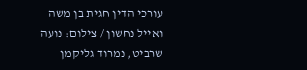עורכי הדין חגית בן משה ואייל נחשון / צילום: נועה שרביט, נמרוד גליקמן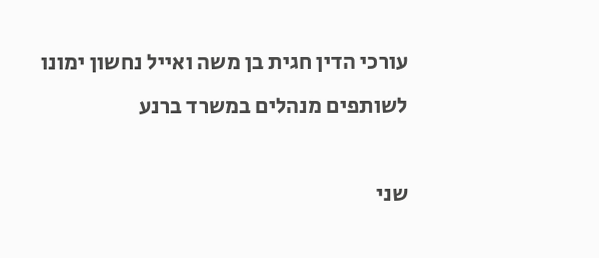עורכי הדין חגית בן משה ואייל נחשון ימונו לשותפים מנהלים במשרד ברנע

שני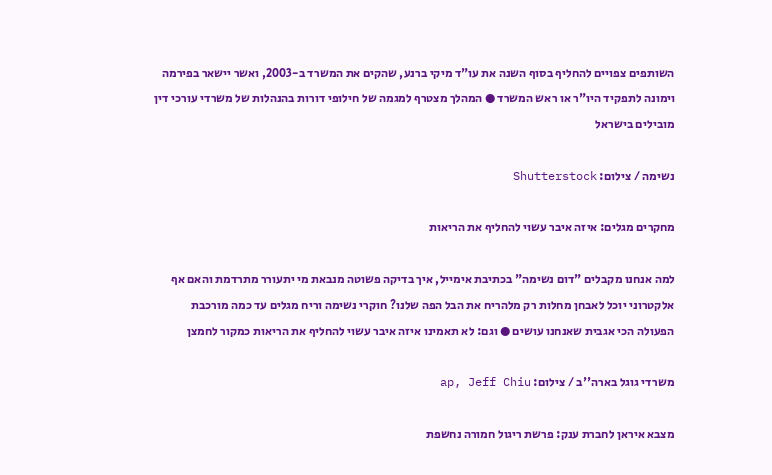השותפים צפויים להחליף בסוף השנה את עו"ד מיקי ברנע, שהקים את המשרד ב-2003, ואשר יישאר בפירמה וימונה לתפקיד היו"ר או ראש המשרד ● המהלך מצטרף למגמה של חילופי דורות בהנהלות של משרדי עורכי דין מובילים בישראל

נשימה / צילום: Shutterstock

מחקרים מגלים: איזה איבר עשוי להחליף את הריאות

למה אנחנו מקבלים "דום נשימה" בכתיבת אימייל, איך בדיקה פשוטה מנבאת מי יתעורר מתרדמת והאם אף אלקטרוני יוכל לאבחן מחלות רק מלהריח את הבל הפה שלנו? חוקרי נשימה וריח מגלים עד כמה מורכבת הפעולה הכי אגבית שאנחנו עושים ● וגם: לא תאמינו איזה איבר עשוי להחליף את הריאות כמקור לחמצן

משרדי גוגל בארה''ב / צילום: ap, Jeff Chiu

מצבא איראן לחברת ענק: פרשת ריגול חמורה נחשפת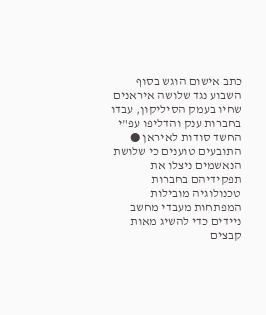כתב אישום הוגש בסוף השבוע נגד שלושה איראנים שחיו בעמק הסיליקון, עבדו בחברות ענק והדליפו עפ"י החשד סודות לאיראן ● התובעים טוענים כי שלושת הנאשמים ניצלו את תפקידיהם בחברות טכנולוגיה מובילות המפתחות מעבדי מחשב ניידים כדי להשיג מאות קבצים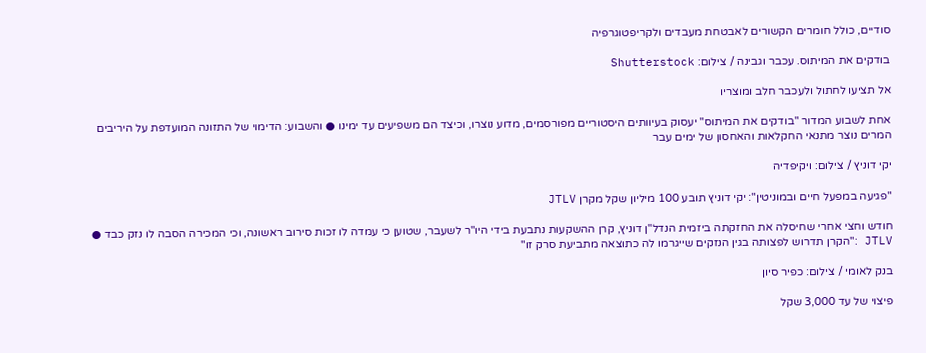סודיים, כולל חומרים הקשורים לאבטחת מעבדים ולקריפטוגרפיה

בודקים את המיתוס. עכבר וגבינה / צילום: Shutterstock

אל תציעו לחתול ולעכבר חלב ומוצריו

אחת לשבוע המדור "בודקים את המיתוס" יעסוק בעיוותים היסטוריים מפורסמים, מדוע נוצרו, וכיצד הם משפיעים עד ימינו ● והשבוע: הדימוי של התזונה המועדפת על היריבים המרים נוצר מתנאי החקלאות והאחסון של ימים עבר

יקי דוניץ / צילום: ויקיפדיה

"פגיעה במפעל חיים ובמוניטין": יקי דוניץ תובע 100 מיליון שקל מקרן JTLV

חודש וחצי אחרי שחיסלה את החזקתה ביזמית הנדל"ן דוניץ, קרן ההשקעות נתבעת בידי היו"ר לשעבר, שטוען כי עמדה לו זכות סירוב ראשונה, וכי המכירה הסבה לו נזק כבד ● JTLV :"הקרן תדרוש לפצותה בגין הנזקים שייגרמו לה כתוצאה מתביעת סרק זו"

בנק לאומי / צילום: כפיר סיון

פיצוי של עד 3,000 שקל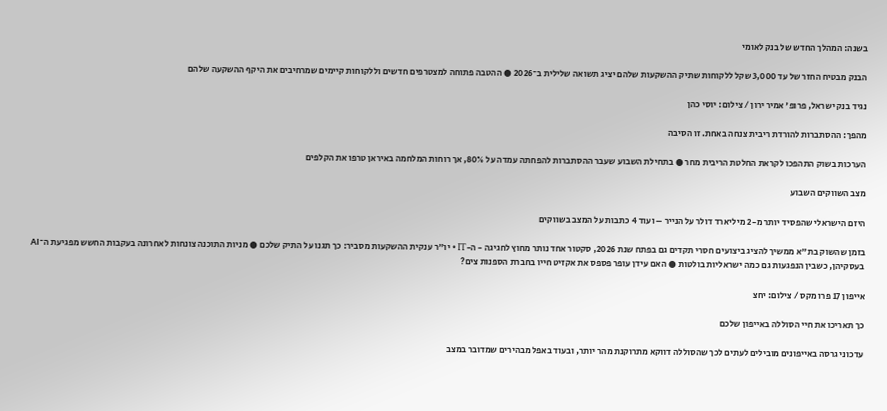בשנה: המהלך החדש של בנק לאומי

הבנק מבטיח החזר של עד 3,000 שקל ללקוחות שתיק ההשקעות שלהם יציג תשואה שלילית ב־2026 ● ההטבה פתוחה למצטרפים חדשים וללקוחות קיימים שמרחיבים את היקף ההשקעה שלהם

נגיד בנק ישראל, פרופ' אמיר ירון / צילום: יוסי כהן

מהפך: ההסתברות להורדת ריבית צנחה באחת. זו הסיבה

הערכות בשוק התהפכו לקראת החלטת הריבית מחר ● בתחילת השבוע שעבר ההסתברות להפחתה עמדה על 80%, אך רוחות המלחמה באיראן טרפו את הקלפים

מצב השווקים השבוע

היזם הישראלי שהפסיד יותר מ-2 מיליארד דולר על הנייר – ועוד 4 כתבות על המצב בשווקים

בזמן שהשוק בת"א ממשיך להציג ביצועים חסרי תקדים גם בפתח שנת 2026, סקטור אחד נותר מחוץ לחגיגה - ה-IT • יו"ר ענקית ההשקעות מסביר: כך תגנו על התיק שלכם ● מניות התוכנה צונחות לאחרונה בעקבות החשש מפגיעת ה־AI בעסקיהן, כשבין הנפגעות גם כמה ישראליות בולטות ● האם עידן עופר פספס את אקזיט חייו בחברת הספנות צים?

אייפון 17 פרו מקס / צילום: יחצ

כך תאריכו את חיי הסוללה באייפון שלכם

עדכוני גרסה באייפונים מובילים לעתים לכך שהסוללה דווקא מתרוקנת מהר יותר, ובעוד באפל מבהירים שמדובר במצב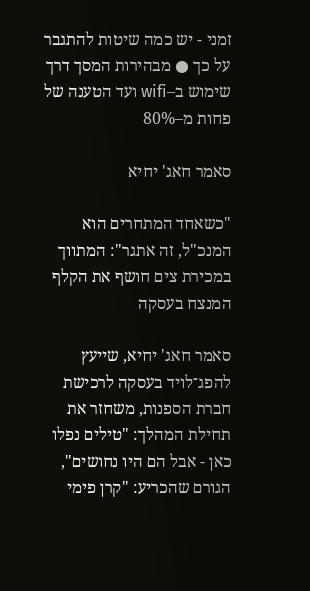זמני - יש כמה שיטות להתגבר על כך ● מבהירות המסך דרך שימוש ב–wifi ועד הטענה של פחות מ–80%

סאמר חאג' יחיא

"כשאחד המתחרים הוא המנכ"ל, זה אתגר": המתווך במכירת צים חושף את הקלף המנצח בעסקה

סאמר חאג' יחיא, שייעץ להפג־לויד בעסקה לרכישת חברת הספנות, משחזר את תחילת המהלך: "טילים נפלו כאן - אבל הם היו נחושים", הגורם שהכריע: "קרן פימי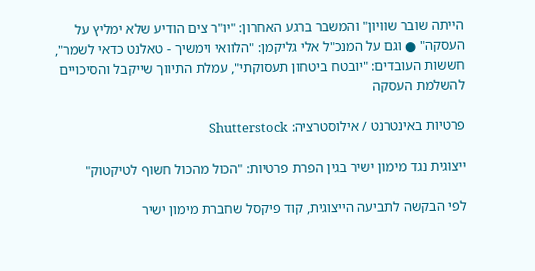הייתה שובר שוויון" והמשבר ברגע האחרון: "יו"ר צים הודיע שלא ימליץ על העסקה" ● וגם על המנכ"ל אלי גליקמן: "הלוואי וימשיך - טאלנט כדאי לשמר", חששות העובדים: "יובטח ביטחון תעסוקתי", עמלת התיווך שייקבל והסיכויים להשלמת העסקה

פרטיות באינטרנט / אילוסטרציה: Shutterstock

ייצוגית נגד מימון ישיר בגין הפרת פרטיות: "הכול מהכול חשוף לטיקטוק"

לפי הבקשה לתביעה הייצוגית, קוד פיקסל שחברת מימון ישיר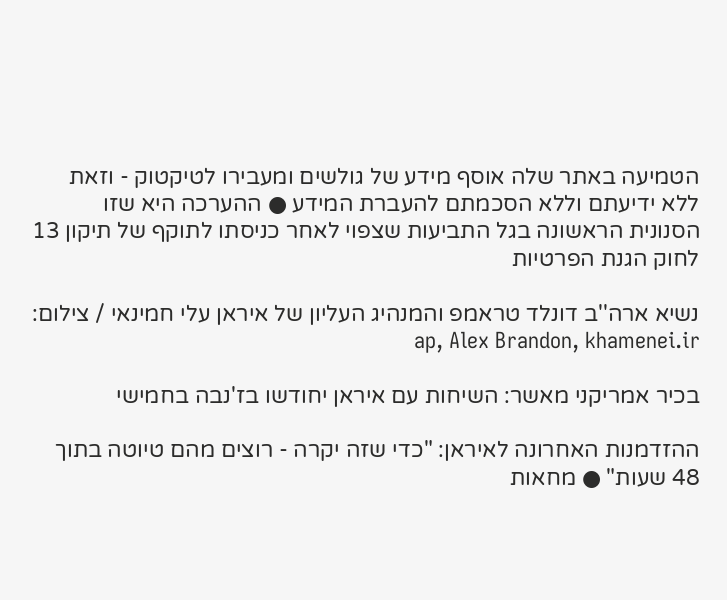הטמיעה באתר שלה אוסף מידע של גולשים ומעבירו לטיקטוק - וזאת ללא ידיעתם וללא הסכמתם להעברת המידע ● ההערכה היא שזו הסנונית הראשונה בגל התביעות שצפוי לאחר כניסתו לתוקף של תיקון 13 לחוק הגנת הפרטיות

נשיא ארה''ב דונלד טראמפ והמנהיג העליון של איראן עלי חמינאי / צילום: ap, Alex Brandon, khamenei.ir

בכיר אמריקני מאשר: השיחות עם איראן יחודשו בז'נבה בחמישי

ההזדמנות האחרונה לאיראן: "כדי שזה יקרה - רוצים מהם טיוטה בתוך 48 שעות" ● מחאות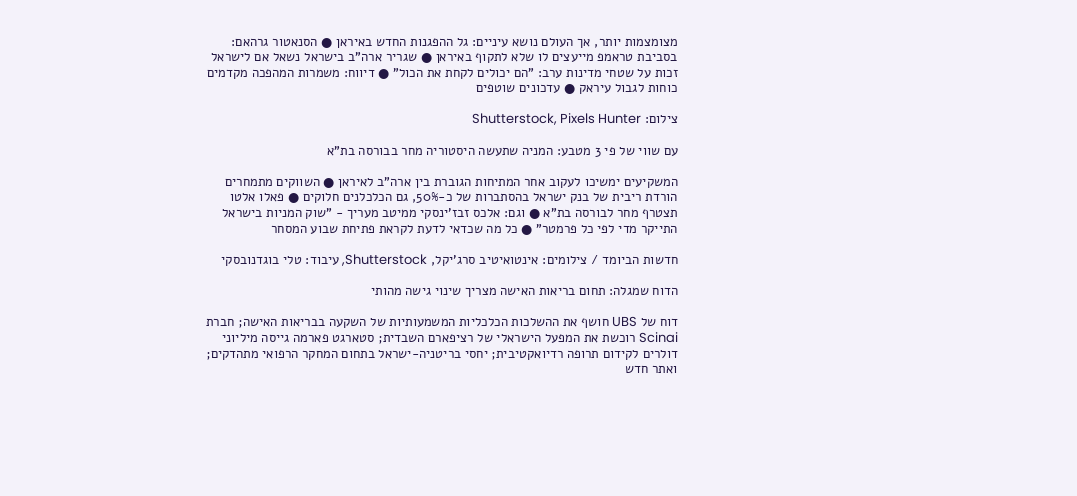מצומצמות יותר, אך העולם נושא עיניים: גל ההפגנות החדש באיראן ● הסנאטור גרהאם: בסביבת טראמפ מייעצים לו שלא לתקוף באיראן ● שגריר ארה"ב בישראל נשאל אם לישראל זכות על שטחי מדינות ערב: "הם יכולים לקחת את הכול" ● דיווח: משמרות המהפכה מקדמים כוחות לגבול עיראק ● עדכונים שוטפים

צילום: Shutterstock, Pixels Hunter

עם שווי של פי 3 מטבע: המניה שתעשה היסטוריה מחר בבורסה בת"א

המשקיעים ימשיכו לעקוב אחר המתיחות הגוברת בין ארה"ב לאיראן ● השווקים מתמחרים הורדת ריבית של בנק ישראל בהסתברות של כ-50%, גם הכלכלנים חלוקים ● פאלו אלטו תצטרף מחר לבורסה בת"א ● וגם: אלכס זבז'ינסקי ממיטב מעריך - "שוק המניות בישראל התייקר מדי לפי כל פרמטר" ● כל מה שכדאי לדעת לקראת פתיחת שבוע המסחר

חדשות הביומד / צילומים: אינטואיטיב סרג'יקל, Shutterstock, עיבוד: טלי בוגדנובסקי

הדוח שמגלה: תחום בריאות האישה מצריך שינוי גישה מהותי

דוח של UBS חושף את ההשלכות הכלכליות המשמעותיות של השקעה בבריאות האישה; חברת Scinai רוכשת את המפעל הישראלי של רציפארם השבדית; סטארגט פארמה גייסה מיליוני דולרים לקידום תרופה רדיואקטיבית; יחסי בריטניה-ישראל בתחום המחקר הרפואי מתהדקים; ואתר חדש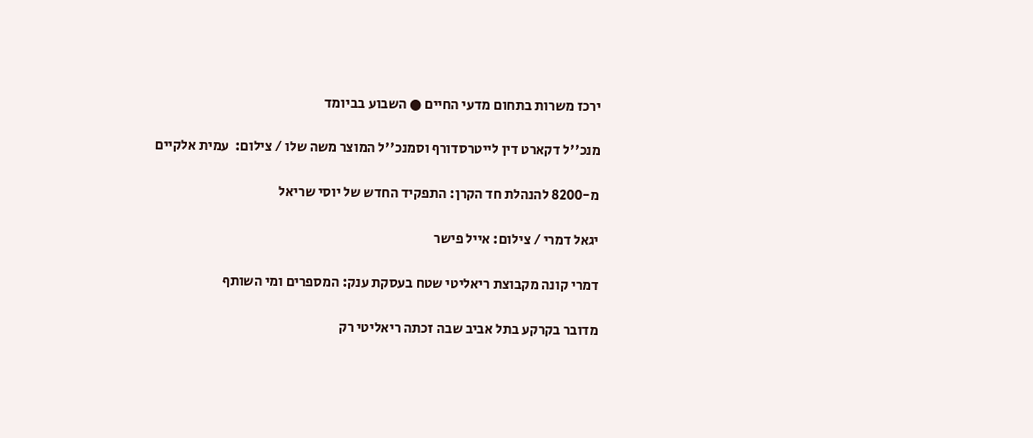ירכז משרות בתחום מדעי החיים ● השבוע בביומד

מנכ''ל דקארט דין לייטרסדורף וסמנכ''ל המוצר משה שלו / צילום:  עמית אלקיים

מ-8200 להנהלת חד הקרן: התפקיד החדש של יוסי שריאל

יגאל דמרי / צילום: אייל פישר

דמרי קונה מקבוצת ריאליטי שטח בעסקת ענק: המספרים ומי השותף

מדובר בקרקע בתל אביב שבה זכתה ריאליטי רק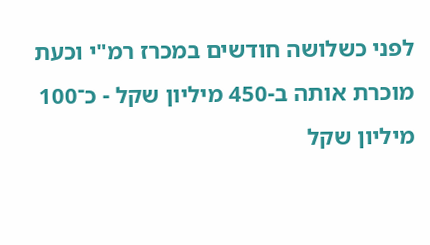לפני כשלושה חודשים במכרז רמ"י וכעת מוכרת אותה ב-450 מיליון שקל - כ־100 מיליון שקל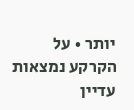יותר • על הקרקע נמצאות עדיין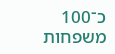כ־100 משפחות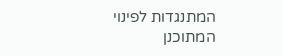המתנגדות לפינוי המתוכנן